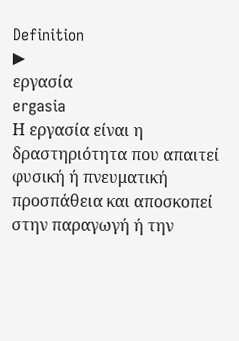Definition
▶
εργασία
ergasia
Η εργασία είναι η δραστηριότητα που απαιτεί φυσική ή πνευματική προσπάθεια και αποσκοπεί στην παραγωγή ή την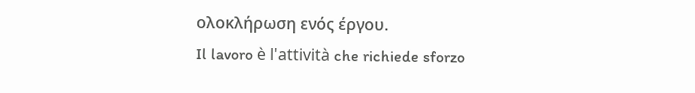ολοκλήρωση ενός έργου.
Il lavoro è l'attività che richiede sforzo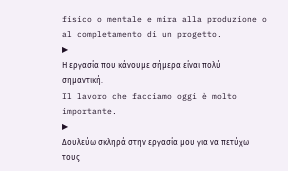fisico o mentale e mira alla produzione o al completamento di un progetto.
▶
Η εργασία που κάνουμε σήμερα είναι πολύ σημαντική.
Il lavoro che facciamo oggi è molto importante.
▶
Δουλεύω σκληρά στην εργασία μου για να πετύχω τους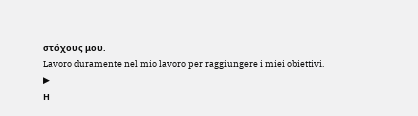στόχους μου.
Lavoro duramente nel mio lavoro per raggiungere i miei obiettivi.
▶
Η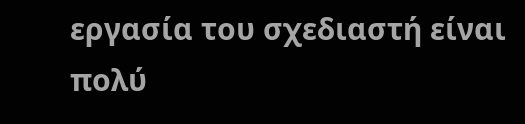εργασία του σχεδιαστή είναι πολύ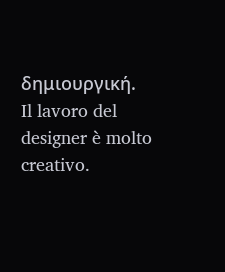δημιουργική.
Il lavoro del designer è molto creativo.